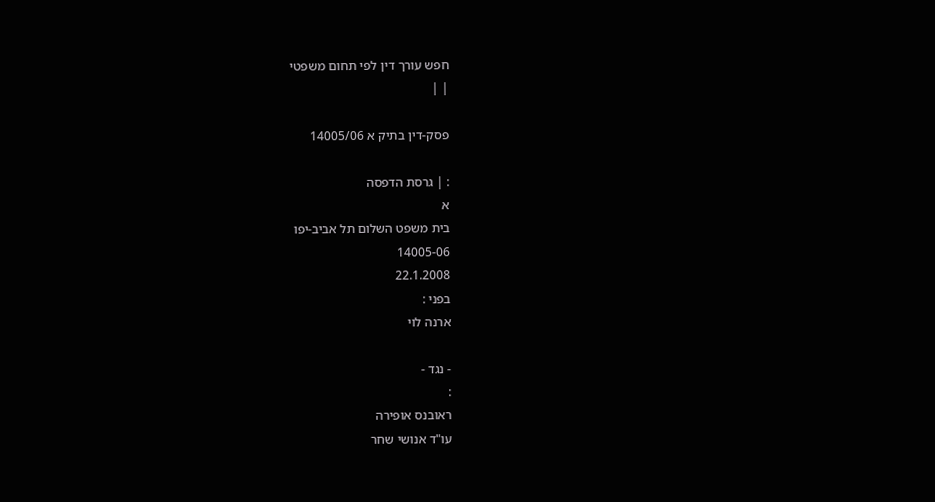חפש עורך דין לפי תחום משפטי
| |

פסק-דין בתיק א 14005/06

: | גרסת הדפסה
א
בית משפט השלום תל אביב-יפו
14005-06
22.1.2008
בפני :
ארנה לוי

- נגד -
:
ראובנס אופירה
עו"ד אנושי שחר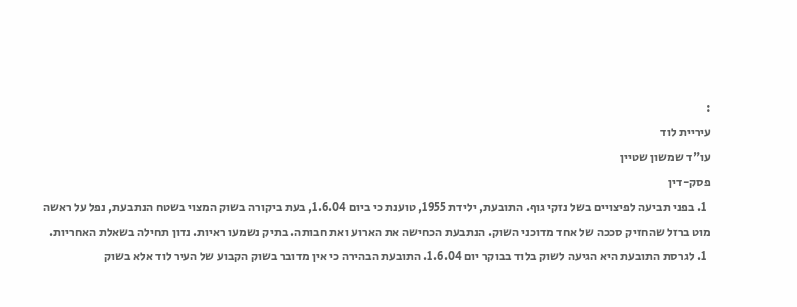:
עיריית לוד
עו"ד שמשון שטיין
פסק-דין
  1. בפני תביעה לפיצויים בשל נזקי גוף. התובעת, ילידת 1955, טוענת כי ביום 1.6.04, בעת ביקורה בשוק המצוי בשטח הנתבעת, נפל על ראשה  מוט ברזל שהחזיק סככה של אחד מדוכני השוק. הנתבעת הכחישה את הארוע ואת חבותה. בתיק נשמעו ראיות. נדון תחילה בשאלת האחריות.
  1. לגרסת התובעת היא הגיעה לשוק בלוד בבוקר יום 1.6.04. התובעת הבהירה כי אין מדובר בשוק הקבוע של העיר לוד אלא בשוק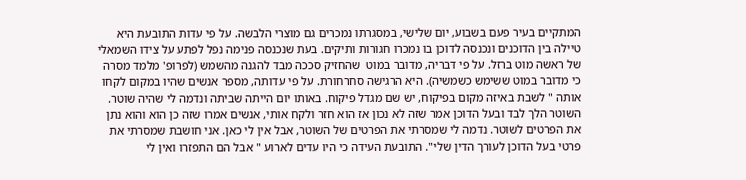המתקיים בעיר פעם בשבוע, יום שלישי, במסגרתו נמכרים גם מוצרי הלבשה. על פי עדות התובעת היא טיילה בין הדוכנים ונכנסה לדוכן בו נמכרו חגורות ותיקים. בעת שנכנסה פנימה נפל לפתע על צידו השמאלי של ראשה מוט ברזל. על פי דבריה, מדובר במוט  שהחזיק סככה מבד להגנה מהשמש (לפרופ' מלמד מסרה כי מדובר במוט ששימש כשמשיה). היא הרגישה סחרחורת. על פי עדותה, מספר אנשים שהיו במקום לקחו אותה " לשבת באיזה מקום בפיקוח, יש שם מגדל פיקוח. באותו יום הייתה שביתה ונדמה לי שהיה שוטר. השוטר הלך לבד ובעל הדוכן אמר שזה לא נכון אז הוא חזר ולקח אותי, אנשים אמרו שזה כן הוא והוא נתן את הפרטים לשוטר. נדמה לי שמסרתי את הפרטים של השוטר, אבל אין לי כאן. אני חושבת שמסרתי את פרטי בעל הדוכן לעורך הדין שלי". התובעת העידה כי היו עדים לארוע " אבל הם התפזרו ואין לי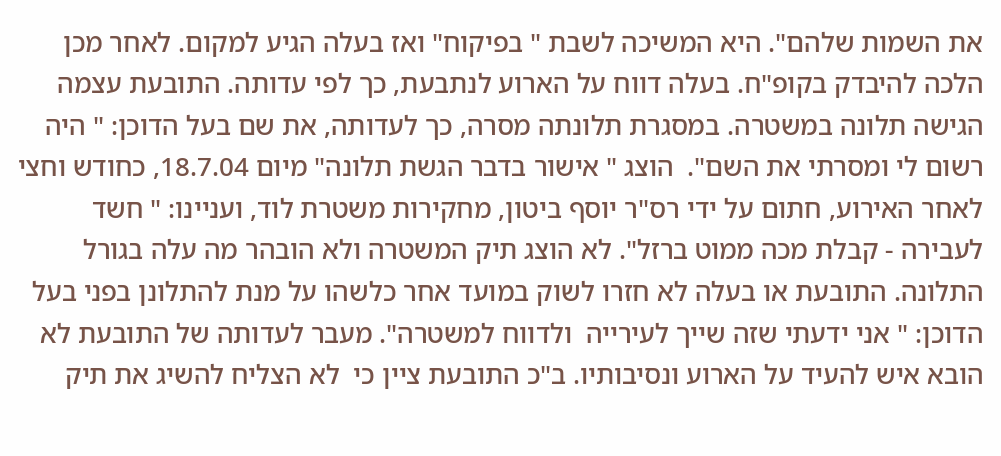את השמות שלהם". היא המשיכה לשבת " בפיקוח" ואז בעלה הגיע למקום. לאחר מכן הלכה להיבדק בקופ"ח. בעלה דווח על הארוע לנתבעת, כך לפי עדותה. התובעת עצמה הגישה תלונה במשטרה. במסגרת תלונתה מסרה, כך לעדותה, את שם בעל הדוכן: " היה רשום לי ומסרתי את השם".  הוצג " אישור בדבר הגשת תלונה" מיום 18.7.04, כחודש וחצי לאחר האירוע, חתום על ידי רס"ר יוסף ביטון, מחקירות משטרת לוד, ועניינו: " חשד לעבירה - קבלת מכה ממוט ברזל". לא הוצג תיק המשטרה ולא הובהר מה עלה בגורל התלונה. התובעת או בעלה לא חזרו לשוק במועד אחר כלשהו על מנת להתלונן בפני בעל הדוכן: " אני ידעתי שזה שייך לעירייה  ולדווח למשטרה". מעבר לעדותה של התובעת לא הובא איש להעיד על הארוע ונסיבותיו. ב"כ התובעת ציין כי  לא הצליח להשיג את תיק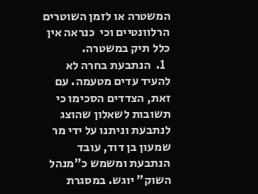המשטרה או לזמן השוטרים  הרלוונטיים וכי  כנראה אין כלל תיק במשטרה.
  1.  הנתבעת בחרה לא להעיד עדים מטעמה. עם זאת, הצדדים הסכימו כי תשובות לשאלון שהוצג לנתבעת וניתנו על ידי מר שמעון בן דוד, עובד הנתבעת ומשמש כ"מנהל השוק" יוגש. במסגרת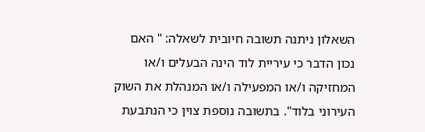השאלון ניתנה תשובה חיובית לשאלה: " האם נכון הדבר כי עיריית לוד הינה הבעלים ו/או המחזיקה ו/או המפעילה ו/או המנהלת את השוק העירוני בלוד". בתשובה נוספת צוין כי הנתבעת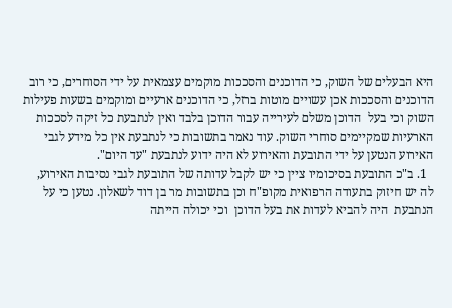היא הבעלים של השוק, כי הדוכנים והסככות מוקמים עצמאית על ידי הסוחרים, כי רוב הדוכנים והסככות אכן עשויים מוטות ברזל, כי הדוכנים ארעיים ומוקמים בשעות פעילות השוק וכי בעל  הדוכן משלם לעירייה עבור הדוכן בלבד ואין לנתבעת כל זיקה לסככות הארעיות שמקיימים סוחרי השוק. עוד נאמר בתשובות כי לנתבעת אין כל מידע לגבי האירוע הנטען על ידי התובעת והאירוע לא היה ידוע לנתבעת "עד היום".
  1. ב"כ התובעת בסיכומיו ציין כי יש לקבל עדותה של התובעת לגבי נסיבות האירוע, לה יש חיזוק בתעודה הרפואית מקופ"ח וכן בתשובות מר בן דוד לשאלון. נטען כי על הנתבעת  היה להביא לעדות את בעל הדוכן  וכי יכולה הייתה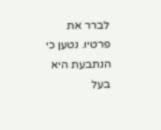לברר את פרטיו. נטען כי הנתבעת היא בעל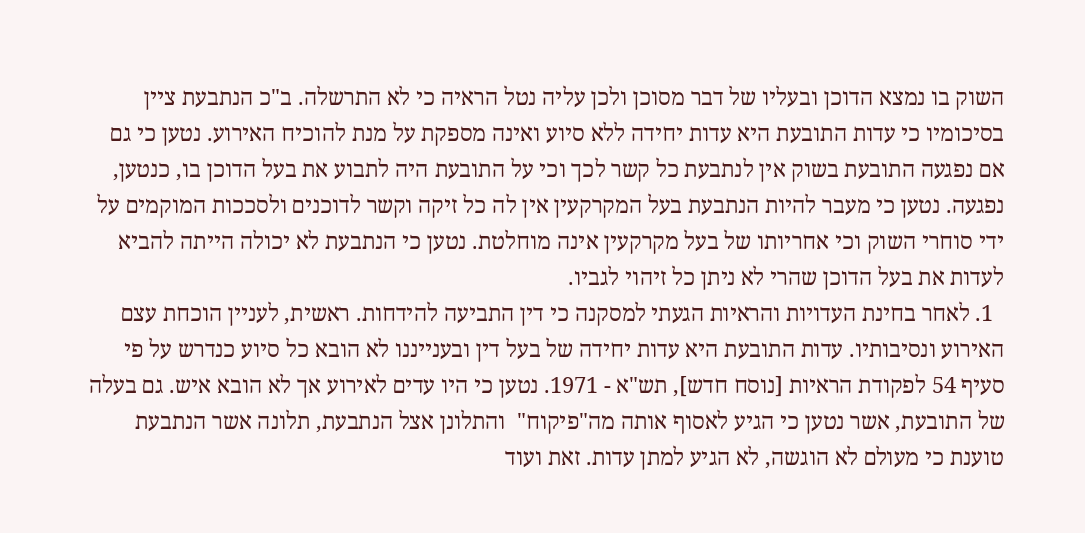השוק בו נמצא הדוכן ובעליו של דבר מסוכן ולכן עליה נטל הראיה כי לא התרשלה. ב"כ הנתבעת ציין בסיכומיו כי עדות התובעת היא עדות יחידה ללא סיוע ואינה מספקת על מנת להוכיח האירוע. נטען כי גם אם נפגעה התובעת בשוק אין לנתבעת כל קשר לכך וכי על התובעת היה לתבוע את בעל הדוכן בו, כנטען, נפגעה. נטען כי מעבר להיות הנתבעת בעל המקרקעין אין לה כל זיקה וקשר לדוכנים ולסככות המוקמים על ידי סוחרי השוק וכי אחריותו של בעל מקרקעין אינה מוחלטת. נטען כי הנתבעת לא יכולה הייתה להביא לעדות את בעל הדוכן שהרי לא ניתן כל זיהוי לגביו.
  1. לאחר בחינת העדויות והראיות הגעתי למסקנה כי דין התביעה להידחות. ראשית, לעניין הוכחת עצם האירוע ונסיבותיו. עדות התובעת היא עדות יחידה של בעל דין ובענייננו לא הובא כל סיוע כנדרש על פי סעיף 54 לפקודת הראיות [נוסח חדש], תש"א - 1971. נטען כי היו עדים לאירוע אך לא הובא איש. גם בעלה של התובעת, אשר נטען כי הגיע לאסוף אותה מה"פיקוח"  והתלונן אצל הנתבעת, תלונה אשר הנתבעת טוענת כי מעולם לא הוגשה, לא הגיע למתן עדות. זאת ועוד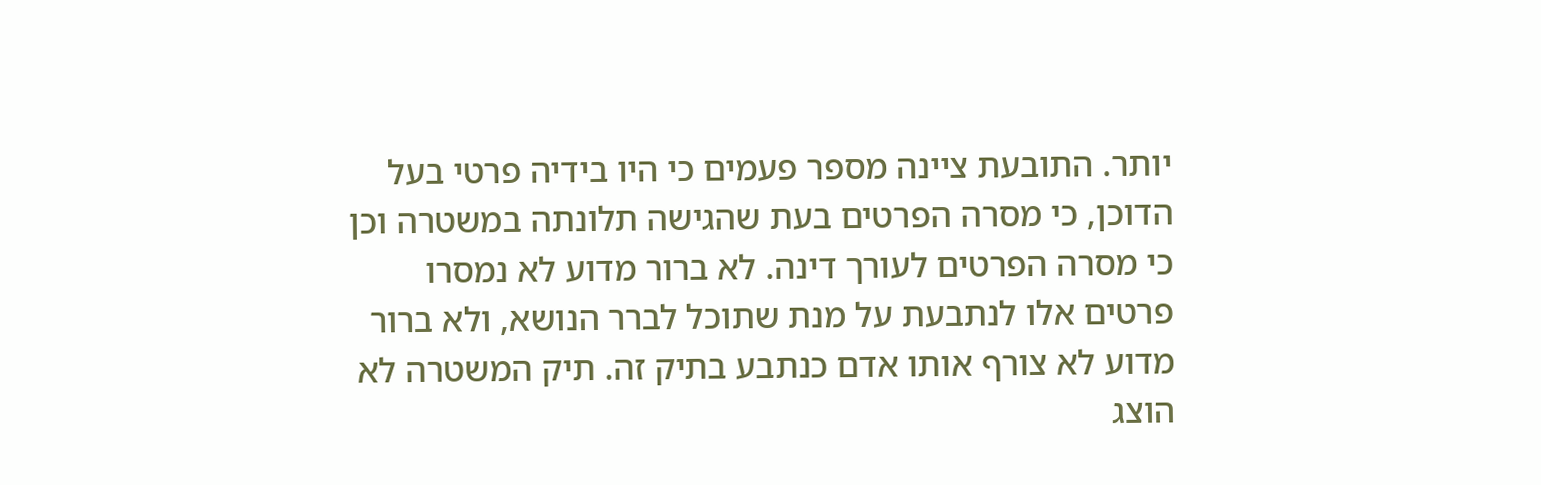יותר. התובעת ציינה מספר פעמים כי היו בידיה פרטי בעל הדוכן, כי מסרה הפרטים בעת שהגישה תלונתה במשטרה וכן כי מסרה הפרטים לעורך דינה. לא ברור מדוע לא נמסרו פרטים אלו לנתבעת על מנת שתוכל לברר הנושא, ולא ברור מדוע לא צורף אותו אדם כנתבע בתיק זה. תיק המשטרה לא הוצג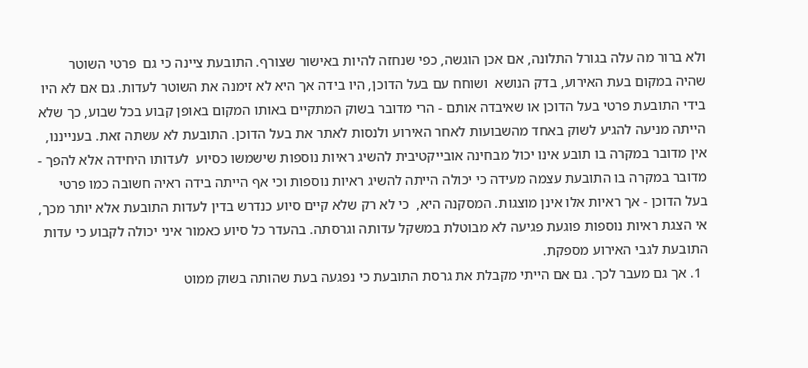ולא ברור מה עלה בגורל התלונה, אם אכן הוגשה, כפי שנחזה להיות באישור שצורף. התובעת ציינה כי גם  פרטי השוטר  שהיה במקום בעת האירוע, בדק הנושא  ושוחח עם בעל הדוכן, היו בידה אך היא לא זימנה את השוטר לעדות. גם אם לא היו בידי התובעת פרטי בעל הדוכן או שאיבדה אותם - הרי מדובר בשוק המתקיים באותו המקום באופן קבוע בכל שבוע, כך שלא הייתה מניעה להגיע לשוק באחד מהשבועות לאחר האירוע ולנסות לאתר את בעל הדוכן. התובעת לא עשתה זאת. בענייננו, אין מדובר במקרה בו תובע אינו יכול מבחינה אובייקטיבית להשיג ראיות נוספות שישמשו כסיוע  לעדותו היחידה אלא להפך - מדובר במקרה בו התובעת עצמה מעידה כי יכולה הייתה להשיג ראיות נוספות וכי אף הייתה בידה ראיה חשובה כמו פרטי בעל הדוכן - אך ראיות אלו אינן מוצגות. המסקנה היא,  כי לא רק שלא קיים סיוע כנדרש בדין לעדות התובעת אלא יותר מכך, אי הצגת ראיות נוספות פוגעת פגיעה לא מבוטלת במשקל עדותה וגרסתה. בהעדר כל סיוע כאמור איני יכולה לקבוע כי עדות התובעת לגבי האירוע מספקת.
  1. אך גם מעבר לכך. גם אם הייתי מקבלת את גרסת התובעת כי נפגעה בעת שהותה בשוק ממוט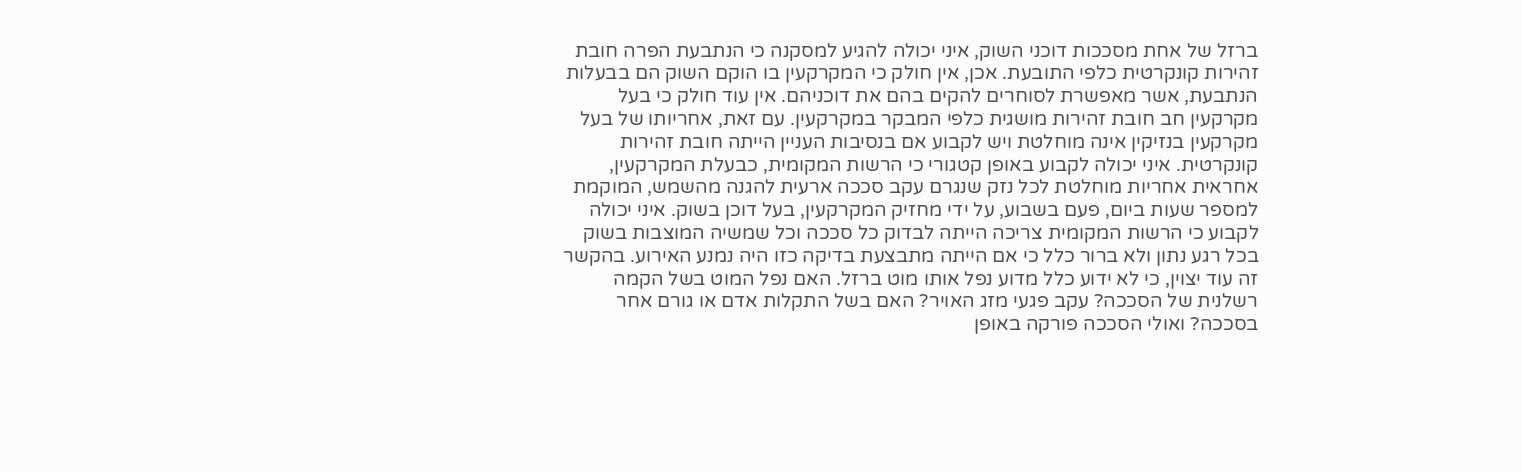ברזל של אחת מסככות דוכני השוק, איני יכולה להגיע למסקנה כי הנתבעת הפרה חובת זהירות קונקרטית כלפי התובעת. אכן, אין חולק כי המקרקעין בו הוקם השוק הם בבעלות הנתבעת, אשר מאפשרת לסוחרים להקים בהם את דוכניהם. אין עוד חולק כי בעל מקרקעין חב חובת זהירות מושגית כלפי המבקר במקרקעין. עם זאת, אחריותו של בעל מקרקעין בנזיקין אינה מוחלטת ויש לקבוע אם בנסיבות העניין הייתה חובת זהירות קונקרטית. איני יכולה לקבוע באופן קטגורי כי הרשות המקומית, כבעלת המקרקעין, אחראית אחריות מוחלטת לכל נזק שנגרם עקב סככה ארעית להגנה מהשמש, המוקמת למספר שעות ביום, פעם בשבוע, על ידי מחזיק המקרקעין, בעל דוכן בשוק. איני יכולה לקבוע כי הרשות המקומית צריכה הייתה לבדוק כל סככה וכל שמשיה המוצבות בשוק בכל רגע נתון ולא ברור כלל כי אם הייתה מתבצעת בדיקה כזו היה נמנע האירוע. בהקשר זה עוד יצוין, כי לא ידוע כלל מדוע נפל אותו מוט ברזל. האם נפל המוט בשל הקמה רשלנית של הסככה? עקב פגעי מזג האויר? האם בשל התקלות אדם או גורם אחר בסככה? ואולי הסככה פורקה באופן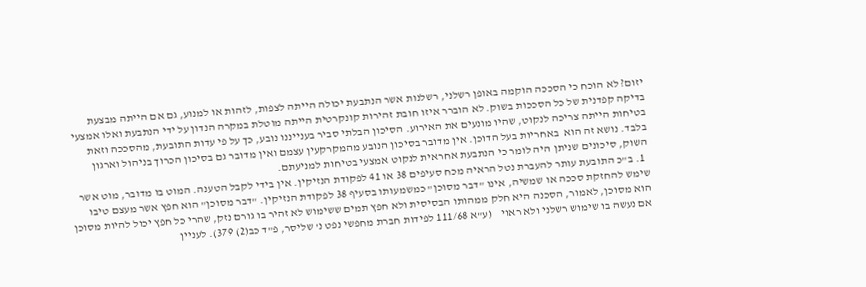יזום? לא הוכח כי הסככה הוקמה באופן רשלני, רשלנות אשר הנתבעת יכולה הייתה לצפות, לזהות או למנוע, גם אם הייתה מבצעת בדיקה קפדנית של כל הסככות בשוק. לא הוברר איזו חובת זהירות קונקרטית הייתה מוטלת במקרה הנדון על ידי הנתבעת ואלו אמצעי בטיחות הייתה צריכה לנקוט, שהיו מונעים את האירוע. הסיכון הבלתי סביר בענייננו נובע, כך על פי עדות התובעת, מהסככה וזאת בלבד. נושא זה הוא  באחריות בעל הדוכן. אין מדובר בסיכון הנובע מהמקרקעין עצמם ואין מדובר גם בסיכון הכרוך בניהול וארגון השוק, סיכונים שניתן היה לומר כי הנתבעת אחראית לנקוט אמצעי בטיחות למניעתם.
  1. ב"כ התובעת עותר להעברת נטל הראיה מכח סעיפים 38 או 41 לפקודת הנזיקין. אין בידי לקבל הטענה. המוט בו מדובר, מוט אשר שימש להחזקת סככה או שמשיה, אינו "דבר מסוכן" כמשמעותו בסעיף 38 לפקודת הנזיקין. "דבר מסוכן" הוא חפץ אשר מעצם טיבו הוא מסוכן, לאמור, הסכנה היא חלק ממהותו הבסיסית ולא חפץ תמים ששימוש לא זהיר בו גורם נזק, שהרי כל חפץ יכול להיות מסוכן אם נעשה בו שימוש רשלני ולא ראוי    (ע"א 111/68 לפידות חברת מחפשי נפט נ' שליסר, פ"ד כב(2) 379). לעניין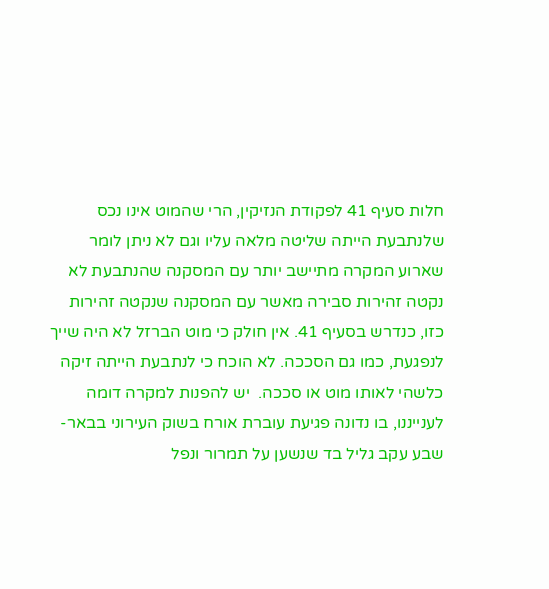חלות סעיף 41 לפקודת הנזיקין, הרי שהמוט אינו נכס שלנתבעת הייתה שליטה מלאה עליו וגם לא ניתן לומר שארוע המקרה מתיישב יותר עם המסקנה שהנתבעת לא נקטה זהירות סבירה מאשר עם המסקנה שנקטה זהירות כזו, כנדרש בסעיף 41. אין חולק כי מוט הברזל לא היה שייך לנפגעת, כמו גם הסככה. לא הוכח כי לנתבעת הייתה זיקה כלשהי לאותו מוט או סככה.  יש להפנות למקרה דומה לענייננו, בו נדונה פגיעת עוברת אורח בשוק העירוני בבאר- שבע עקב גליל בד שנשען על תמרור ונפל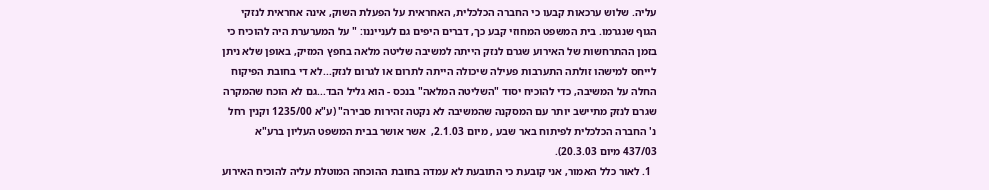עליה. שלוש ערכאות קבעו כי החברה הכלכלית, האחראית על הפעלת השוק, אינה אחראית לנזקי הגוף שנגרמו. בית המשפט המחוזי קבע כך, דברים היפים גם לענייננו: " על המערערת היה להוכיח כי בזמן ההתרחשות של האירוע שגרם לנזק הייתה למשיבה שליטה מלאה בחפץ המזיק, באופן שלא ניתן לייחס למישהו זולתה התערבות פעילה שיכולה הייתה לתרום או לגרום לנזק...לא די בחובת הפיקוח החלה על המשיבה, כדי להוכיח יסוד "השליטה המלאה" בנכס - הוא גליל הבד...גם לא הוכח שהמקרה שגרם לנזק מתיישב יותר עם המסקנה שהמשיבה לא נקטה זהירות סבירה" (ע"א 1235/00 וקנין רחל נ' החברה הכלכלית לפיתוח באר שבע , מיום 2.1.03,  אשר אושר בבית המשפט העליון ברע"א 437/03 מיום 20.3.03).
  1. לאור כלל האמור, אני קובעת כי התובעת לא עמדה בחובת ההוכחה המוטלת עליה להוכיח האירוע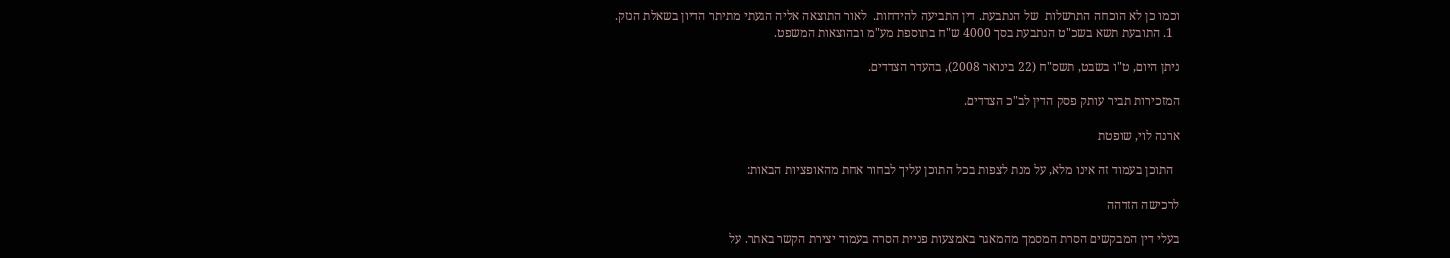וכמו כן לא הוכחה התרשלות  של הנתבעת. דין התביעה להידחות.  לאור התוצאה אליה הגעתי מתיתר הדיון בשאלת הנזק.
  1. התובעת תשא בשכ"ט הנתבעת בסך 4000 ש"ח בתוספת מע"מ ובהוצאות המשפט.

ניתן היום, ט"ו בשבט, תשס"ח (22 בינואר 2008), בהעדר הצדדים.

המזכירות תביר עותק פסק הדין לב"כ הצדדים.

ארנה לוי, שופטת

  התוכן בעמוד זה אינו מלא, על מנת לצפות בכל התוכן עליך לבחור אחת מהאופציות הבאות:

לרכישה הזדהה

בעלי דין המבקשים הסרת המסמך מהמאגר באמצעות פניית הסרה בעמוד יצירת הקשר באתר. על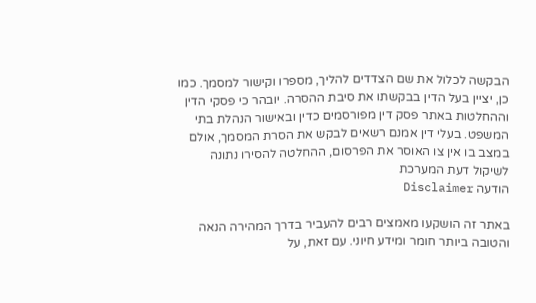הבקשה לכלול את שם הצדדים להליך, מספרו וקישור למסמך. כמו כן, יציין בעל הדין בבקשתו את סיבת ההסרה. יובהר כי פסקי הדין וההחלטות באתר פסק דין מפורסמים כדין ובאישור הנהלת בתי המשפט. בעלי דין אמנם רשאים לבקש את הסרת המסמך, אולם במצב בו אין צו האוסר את הפרסום, ההחלטה להסירו נתונה לשיקול דעת המערכת
הודעה Disclaimer

באתר זה הושקעו מאמצים רבים להעביר בדרך המהירה הנאה והטובה ביותר חומר ומידע חיוני. עם זאת, על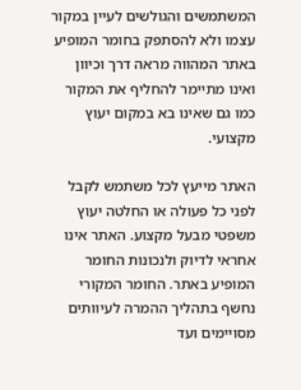המשתמשים והגולשים לעיין במקור עצמו ולא להסתפק בחומר המופיע באתר המהווה מראה דרך וכיוון ואינו מתיימר להחליף את המקור כמו גם שאינו בא במקום יעוץ מקצועי.

האתר מייעץ לכל משתמש לקבל לפני כל פעולה או החלטה יעוץ משפטי מבעל מקצוע. האתר אינו אחראי לדיוק ולנכונות החומר המופיע באתר. החומר המקורי נחשף בתהליך ההמרה לעיוותים מסויימים ועד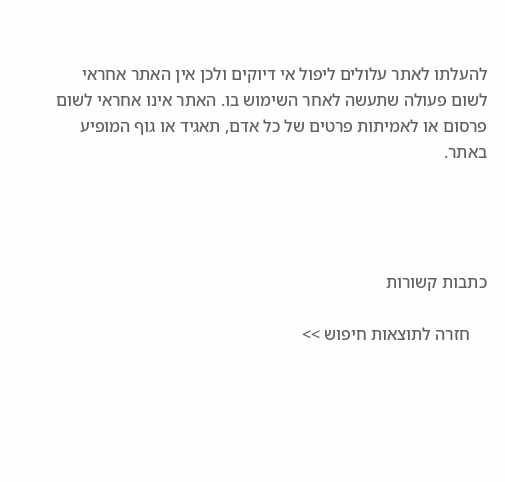להעלתו לאתר עלולים ליפול אי דיוקים ולכן אין האתר אחראי לשום פעולה שתעשה לאחר השימוש בו. האתר אינו אחראי לשום פרסום או לאמיתות פרטים של כל אדם, תאגיד או גוף המופיע באתר.




כתבות קשורות

    חזרה לתוצאות חיפוש >>